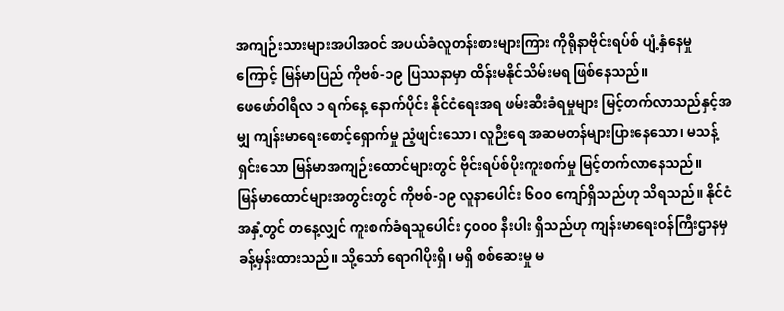အကျဉ်းသားများအပါအဝင် အပယ်ခံလူတန်းစားများကြား ကိုရိုနာဗိုင်းရပ်စ် ပျံ့နှံနေမှုကြောင့် မြန်မာပြည် ကိုဗစ်-၁၉ ပြဿနာမှာ ထိန်းမနိုင်သိမ်းမရ ဖြစ်နေသည်။
ဖေဖော်ဝါရီလ ၁ ရက်နေ့ နောက်ပိုင်း နိုင်ငံရေးအရ ဖမ်းဆီးခံရမှုများ မြင့်တက်လာသည်နှင့်အမျှ ကျန်းမာရေးစောင့်ရှောက်မှု ညံ့ဖျင်းသော၊ လူဉီးရေ အဆမတန်များပြားနေသော၊ မသန့်ရှင်းသော မြန်မာအကျဉ်းထောင်များတွင် ဗိုင်းရပ်စ်ပိုးကူးစက်မှု မြင့်တက်လာနေသည်။
မြန်မာထောင်များအတွင်းတွင် ကိုဗစ်-၁၉ လူနာပေါင်း ၆၀၀ ကျော်ရှိသည်ဟု သိရသည်။ နိုင်ငံအနှံ့တွင် တနေ့လျှင် ကူးစက်ခံရသူပေါင်း ၄၀၀၀ နီးပါး ရှိသည်ဟု ကျန်းမာရေးဝန်ကြီးဌာနမှ ခန့်မှန်းထားသည်။ သို့သော် ရောဂါပိုးရှိ၊ မရှိ စစ်ဆေးမှု မ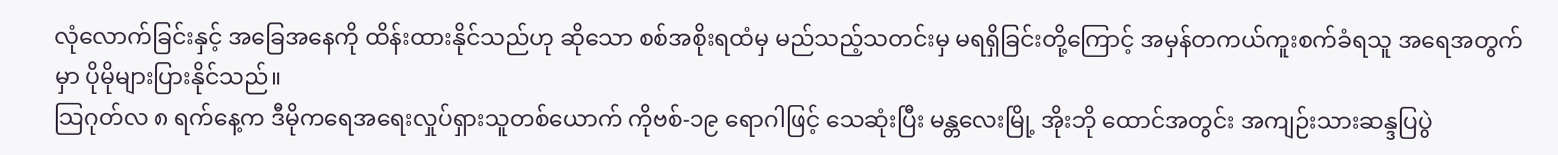လုံလောက်ခြင်းနှင့် အခြေအနေကို ထိန်းထားနိုင်သည်ဟု ဆိုသော စစ်အစိုးရထံမှ မည်သည့်သတင်းမှ မရရှိခြင်းတို့ကြောင့် အမှန်တကယ်ကူးစက်ခံရသူ အရေအတွက်မှာ ပိုမိုများပြားနိုင်သည်။
သြဂုတ်လ ၈ ရက်နေ့က ဒီမိုကရေအရေးလှုပ်ရှားသူတစ်ယောက် ကိုဗစ်-၁၉ ရောဂါဖြင့် သေဆုံးပြီး မန္တလေးမြို့ အိုးဘို ထောင်အတွင်း အကျဉ်းသားဆန္ဒပြပွဲ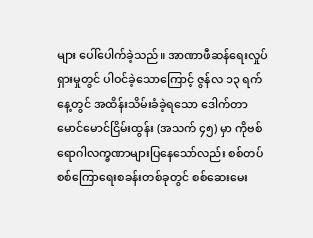များ ပေါ်ပေါက်ခဲ့သည်။ အာဏာဖီဆန်ရေးလှုပ်ရှားမှုတွင် ပါဝင်ခဲ့သောကြောင့် ဇွန်လ ၁၃ ရက်နေ့တွင် အထိန်းသိမ်းခံခဲ့ရသော ဒေါက်တာမောင်မောင်ငြိမ်းထွန်း (အသက် ၄၅) မှာ ကိုဗစ်ရောဂါလက္ခဏာများပြနေသော်လည်း စစ်တပ်စစ်ကြောရေးစခန်းတစ်ခုတွင် စစ်ဆေးမေး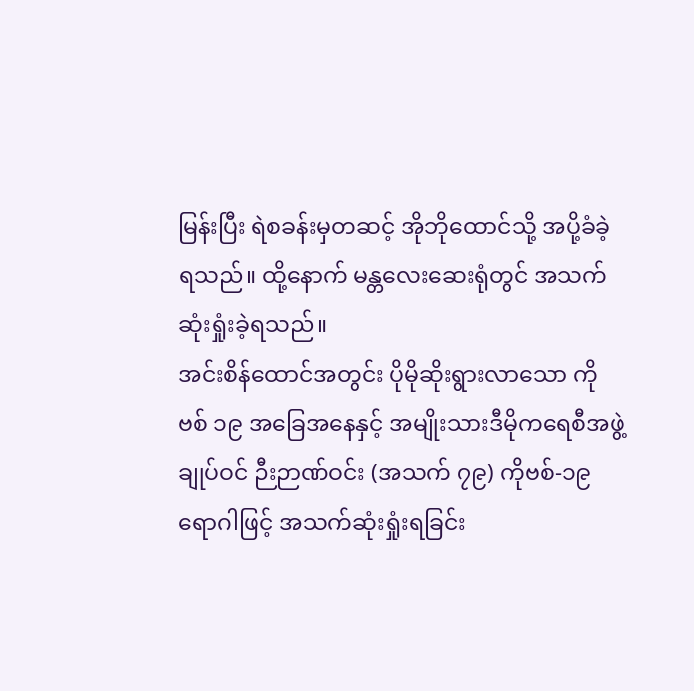မြန်းပြီး ရဲစခန်းမှတဆင့် အိုဘိုထောင်သို့ အပို့ခံခဲ့ရသည်။ ထို့နောက် မန္တလေးဆေးရုံတွင် အသက်ဆုံးရှုံးခဲ့ရသည်။
အင်းစိန်ထောင်အတွင်း ပိုမိုဆိုးရွားလာသော ကိုဗစ် ၁၉ အခြေအနေနှင့် အမျိုးသားဒီမိုကရေစီအဖွဲ့ချုပ်ဝင် ဉီးဉာဏ်ဝင်း (အသက် ၇၉) ကိုဗစ်-၁၉ ရောဂါဖြင့် အသက်ဆုံးရှုံးရခြင်း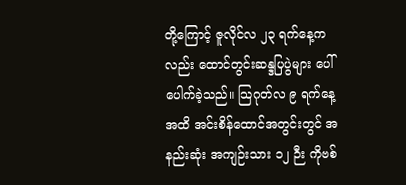တို့ကြောင့် ဇူလိုင်လ ၂၃ ရက်နေ့ကလည်း ထောင်တွင်းဆန္ဒပြပွဲများ ပေါ်ပေါက်ခဲ့သည်။ သြဂုတ်လ ၉ ရက်နေ့အထိ အင်းစိန်ထောင်အတွင်းတွင် အနည်းဆုံး အကျဉ်းသား ၁၂ ဉီး ကိုဗစ်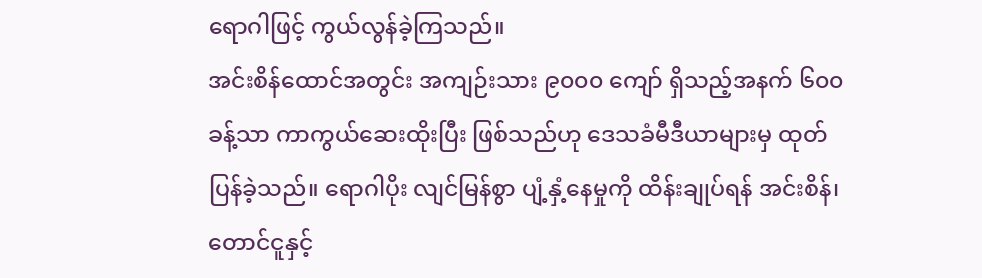ရောဂါဖြင့် ကွယ်လွန်ခဲ့ကြသည်။
အင်းစိန်ထောင်အတွင်း အကျဉ်းသား ၉၀၀၀ ကျော် ရှိသည့်အနက် ၆၀၀ ခန့်သာ ကာကွယ်ဆေးထိုးပြီး ဖြစ်သည်ဟု ဒေသခံမီဒီယာများမှ ထုတ်ပြန်ခဲ့သည်။ ရောဂါပိုး လျင်မြန်စွာ ပျံ့နှံ့နေမှုကို ထိန်းချုပ်ရန် အင်းစိန်၊ တောင်ငူနှင့်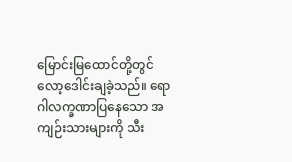မြောင်းမြထောင်တို့တွင် လော့ဒေါင်းချခဲ့သည်။ ရောဂါလက္ခဏာပြနေသော အကျဉ်းသားများကို သီး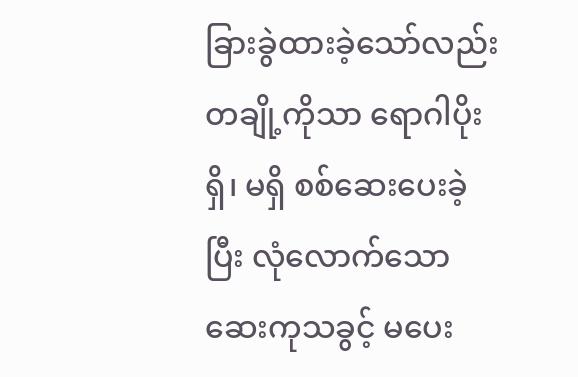ခြားခွဲထားခဲ့သော်လည်း တချို့ကိုသာ ရောဂါပိုးရှိ၊ မရှိ စစ်ဆေးပေးခဲ့ပြီး လုံလောက်သော ဆေးကုသခွင့် မပေး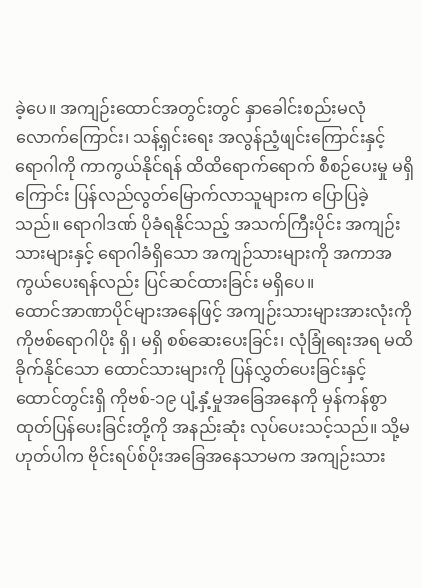ခဲ့ပေ။ အကျဉ်းထောင်အတွင်းတွင် နှာခေါင်းစည်းမလုံလောက်ကြောင်း၊ သန့်ရှင်းရေး အလွန်ညံ့ဖျင်းကြောင်းနှင့် ရောဂါကို ကာကွယ်နိုင်ရန် ထိထိရောက်ရောက် စီစဉ်ပေးမှု မရှိကြောင်း ပြန်လည်လွတ်မြောက်လာသူများက ပြောပြခဲ့သည်။ ရောဂါဒဏ် ပိုခံရနိုင်သည့် အသက်ကြီးပိုင်း အကျဉ်းသားများနှင့် ရောဂါခံရှိသော အကျဉ်သားများကို အကာအကွယ်ပေးရန်လည်း ပြင်ဆင်ထားခြင်း မရှိပေ။
ထောင်အာဏာပိုင်များအနေဖြင့် အကျဉ်းသားများအားလုံးကို ကိုဗစ်ရောဂါပိုး ရှိ၊ မရှိ စစ်ဆေးပေးခြင်း၊ လုံခြုံရေးအရ မထိခိုက်နိုင်သော ထောင်သားများကို ပြန်လွှတ်ပေးခြင်းနှင့် ထောင်တွင်းရှိ ကိုဗစ်-၁၉ ပျံ့နှံ့မှုအခြေအနေကို မှန်ကန်စွာ ထုတ်ပြန်ပေးခြင်းတို့ကို အနည်းဆုံး လုပ်ပေးသင့်သည်။ သို့မဟုတ်ပါက ဗိုင်းရပ်စ်ပိုးအခြေအနေသာမက အကျဉ်းသား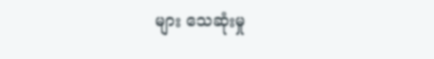များ သေဆုံးမှု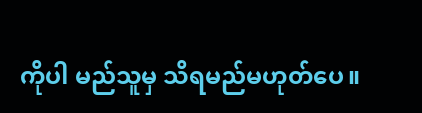ကိုပါ မည်သူမှ သိရမည်မဟုတ်ပေ။